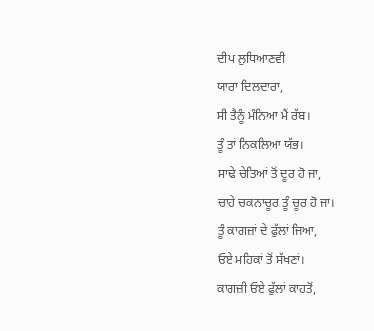ਦੀਪ ਲੁਧਿਆਣਵੀ
ਯਾਰਾ ਦਿਲਦਾਰਾ,
ਸੀ ਤੈਨੂੰ ਮੰਨਿਆ ਮੈਂ ਰੱਬ।
ਤੂੰ ਤਾਂ ਨਿਕਲਿਆ ਯੱਭ।
ਸਾਢੇ ਚੇਤਿਆਂ ਤੋਂ ਦੂਰ ਹੋ ਜਾ,
ਚਾਹੇ ਚਕਨਾਚੂਰ ਤੂੰ ਚੂਰ ਹੋ ਜਾ।
ਤੂੰ ਕਾਗਜ਼ਾਂ ਦੇ ਫੁੱਲਾਂ ਜਿਆ,
ਓਏ ਮਹਿਕਾਂ ਤੋਂ ਸੱਖਣਾਂ।
ਕਾਗਜ਼ੀ ਓਏ ਫੁੱਲਾਂ ਕਾਹਤੋਂ,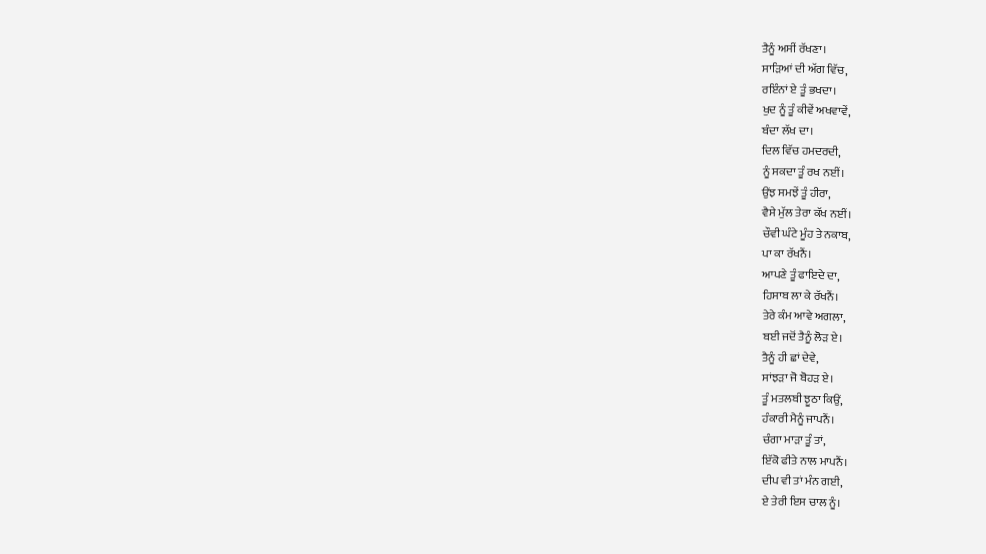ਤੈਨੂੰ ਅਸੀਂ ਰੱਖਣਾ।
ਸਾੜਿਆਂ ਦੀ ਅੱਗ ਵਿੱਚ,
ਰਇੰਨਾਂ ਏ ਤੂੰ ਭਖਦਾ।
ਖੁਦ ਨੂੰ ਤੂੰ ਕੀਵੇਂ ਅਖਵਾਵੇਂ,
ਬੰਦਾ ਲੱਖ ਦਾ।
ਦਿਲ ਵਿੱਚ ਹਮਦਰਦੀ,
ਨੂੰ ਸਕਦਾ ਤੂੰ ਰਖ ਨਈਂ।
ਉਂਝ ਸਮਝੇਂ ਤੂੰ ਹੀਰਾ,
ਵੈਸੇ ਮੁੱਲ ਤੇਰਾ ਕੱਖ ਨਈਂ।
ਚੌਵੀ ਘੰਟੇ ਮੂੰਹ ਤੇ ਨਕਾਬ,
ਪਾ ਕਾ ਰੱਖਨੈਂ।
ਆਪਣੇ ਤੂੰ ਫਾਇਦੇ ਦਾ,
ਹਿਸਾਬ ਲਾ ਕੇ ਰੱਖਨੈਂ।
ਤੇਰੇ ਕੰਮ ਆਵੇ ਅਗਲਾ,
ਬਈ ਜਦੋਂ ਤੈਨੂੰ ਲੋੜ ਏ।
ਤੈਨੂੰ ਹੀ ਛਾਂ ਦੇਵੇ,
ਸਾਂਝੜਾ ਜੋ ਬੋਹੜ ਏ।
ਤੂੰ ਮਤਲਬੀ ਝੂਠਾ ਕਿਉਂ,
ਹੰਕਾਰੀ ਮੈਨੂੰ ਜਾਪਨੈਂ।
ਚੰਗਾ ਮਾੜਾ ਤੂੰ ਤਾਂ,
ਇੱਕੋ ਫੀਤੇ ਨਾਲ ਮਾਪਨੈਂ।
ਦੀਪ ਵੀ ਤਾਂ ਮੰਨ ਗਈ,
ਏ ਤੇਰੀ ਇਸ ਚਾਲ ਨੂੰ।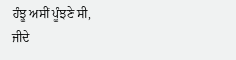ਹੰਝੂ ਅਸੀਂ ਪੂੰਝਣੇ ਸੀ,
ਜੀਦੇ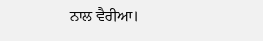ਨਾਲ ਵੈਰੀਆ।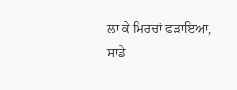ਲਾ ਕੇ ਮਿਰਚਾਂ ਫੜਾਇਆ,
ਸਾਡੇ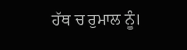ਹੱਥ ਚ ਰੁਮਾਲ ਨੂੰ।